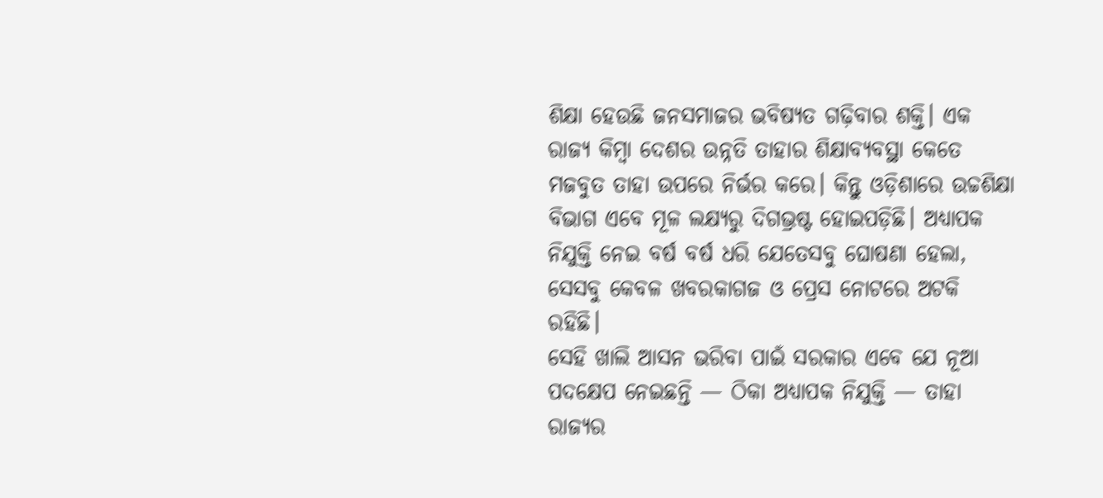ଶିକ୍ଷା ହେଉଛି ଜନସମାଜର ଭବିଷ୍ୟତ ଗଢ଼ିବାର ଶକ୍ତି। ଏକ ରାଜ୍ୟ କିମ୍ବା ଦେଶର ଉନ୍ନତି ତାହାର ଶିକ୍ଷାବ୍ୟବସ୍ଥା କେତେ ମଜବୁତ ତାହା ଉପରେ ନିର୍ଭର କରେ। କିନ୍ତୁ ଓଡ଼ିଶାରେ ଉଚ୍ଚଶିକ୍ଷା ବିଭାଗ ଏବେ ମୂଳ ଲକ୍ଷ୍ୟରୁ ଦିଗଭ୍ରଷ୍ଟ ହୋଇପଡ଼ିଛି। ଅଧ୍ୟାପକ ନିଯୁକ୍ତି ନେଇ ବର୍ଷ ବର୍ଷ ଧରି ଯେତେସବୁ ଘୋଷଣା ହେଲା, ସେସବୁ କେବଳ ଖବରକାଗଜ ଓ ପ୍ରେସ ନୋଟରେ ଅଟକି ରହିଛି।
ସେହି ଖାଲି ଆସନ ଭରିବା ପାଇଁ ସରକାର ଏବେ ଯେ ନୂଆ ପଦକ୍ଷେପ ନେଇଛନ୍ତି — ଠିକା ଅଧ୍ୟାପକ ନିଯୁକ୍ତି — ତାହା ରାଜ୍ୟର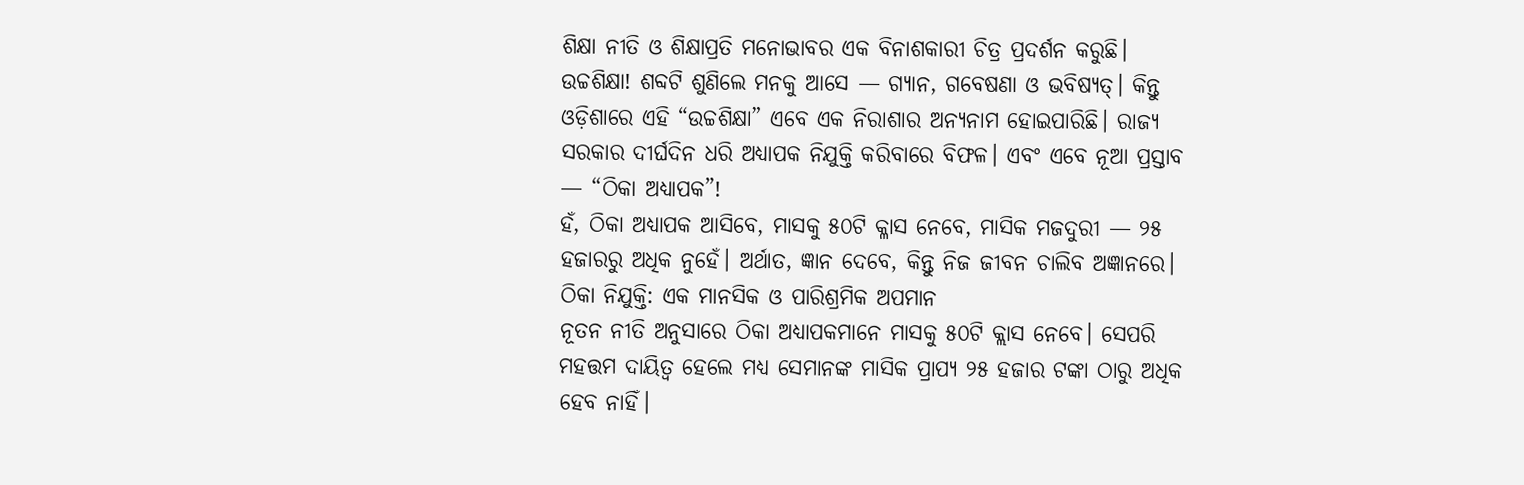ଶିକ୍ଷା ନୀତି ଓ ଶିକ୍ଷାପ୍ରତି ମନୋଭାବର ଏକ ବିନାଶକାରୀ ଚିତ୍ର ପ୍ରଦର୍ଶନ କରୁଛି।
ଉଚ୍ଚଶିକ୍ଷା! ଶବ୍ଦଟି ଶୁଣିଲେ ମନକୁ ଆସେ — ଗ୍ୟାନ, ଗବେଷଣା ଓ ଭବିଷ୍ୟତ୍। କିନ୍ତୁ ଓଡ଼ିଶାରେ ଏହି “ଉଚ୍ଚଶିକ୍ଷା” ଏବେ ଏକ ନିରାଶାର ଅନ୍ୟନାମ ହୋଇପାରିଛି। ରାଜ୍ୟ ସରକାର ଦୀର୍ଘଦିନ ଧରି ଅଧ୍ୟାପକ ନିଯୁକ୍ତି କରିବାରେ ବିଫଳ। ଏବଂ ଏବେ ନୂଆ ପ୍ରସ୍ତାବ — “ଠିକା ଅଧ୍ୟାପକ”!
ହଁ, ଠିକା ଅଧ୍ୟାପକ ଆସିବେ, ମାସକୁ ୫୦ଟି କ୍ଳାସ ନେବେ, ମାସିକ ମଜଦୁରୀ — ୨୫ ହଜାରରୁ ଅଧିକ ନୁହେଁ। ଅର୍ଥାତ, ଜ୍ଞାନ ଦେବେ, କିନ୍ତୁ ନିଜ ଜୀବନ ଚାଲିବ ଅଜ୍ଞାନରେ।
ଠିକା ନିଯୁକ୍ତି: ଏକ ମାନସିକ ଓ ପାରିଶ୍ରମିକ ଅପମାନ
ନୂତନ ନୀତି ଅନୁସାରେ ଠିକା ଅଧ୍ୟାପକମାନେ ମାସକୁ ୫୦ଟି କ୍ଲାସ ନେବେ। ସେପରି ମହତ୍ତମ ଦାୟିତ୍ୱ ହେଲେ ମଧ୍ୟ ସେମାନଙ୍କ ମାସିକ ପ୍ରାପ୍ୟ ୨୫ ହଜାର ଟଙ୍କା ଠାରୁ ଅଧିକ ହେବ ନାହିଁ।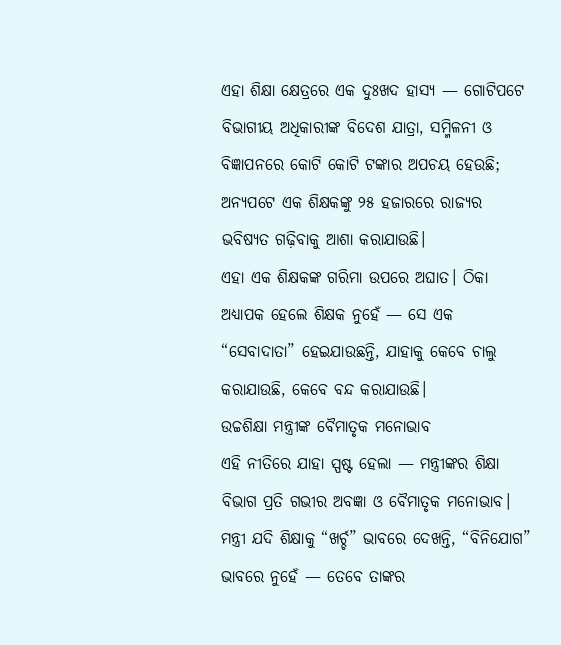ଏହା ଶିକ୍ଷା କ୍ଷେତ୍ରରେ ଏକ ଦୁଃଖଦ ହାସ୍ୟ — ଗୋଟିପଟେ ବିଭାଗୀୟ ଅଧିକାରୀଙ୍କ ବିଦେଶ ଯାତ୍ରା, ସମ୍ମିଳନୀ ଓ ବିଜ୍ଞାପନରେ କୋଟି କୋଟି ଟଙ୍କାର ଅପଚୟ ହେଉଛି; ଅନ୍ୟପଟେ ଏକ ଶିକ୍ଷକଙ୍କୁ ୨୫ ହଜାରରେ ରାଜ୍ୟର ଭବିଷ୍ୟତ ଗଢ଼ିବାକୁ ଆଶା କରାଯାଉଛି।
ଏହା ଏକ ଶିକ୍ଷକଙ୍କ ଗରିମା ଉପରେ ଅଘାତ। ଠିକା ଅଧ୍ୟାପକ ହେଲେ ଶିକ୍ଷକ ନୁହେଁ — ସେ ଏକ “ସେବାଦାତା” ହେଇଯାଉଛନ୍ତି, ଯାହାକୁ କେବେ ଚାଲୁ କରାଯାଉଛି, କେବେ ବନ୍ଦ କରାଯାଉଛି।
ଉଚ୍ଚଶିକ୍ଷା ମନ୍ତ୍ରୀଙ୍କ ବୈମାତୃକ ମନୋଭାବ
ଏହି ନୀତିରେ ଯାହା ସ୍ପଷ୍ଟ ହେଲା — ମନ୍ତ୍ରୀଙ୍କର ଶିକ୍ଷା ବିଭାଗ ପ୍ରତି ଗଭୀର ଅବଜ୍ଞା ଓ ବୈମାତୃକ ମନୋଭାବ। ମନ୍ତ୍ରୀ ଯଦି ଶିକ୍ଷାକୁ “ଖର୍ଚ୍ଚ” ଭାବରେ ଦେଖନ୍ତି, “ବିନିଯୋଗ” ଭାବରେ ନୁହେଁ — ତେବେ ତାଙ୍କର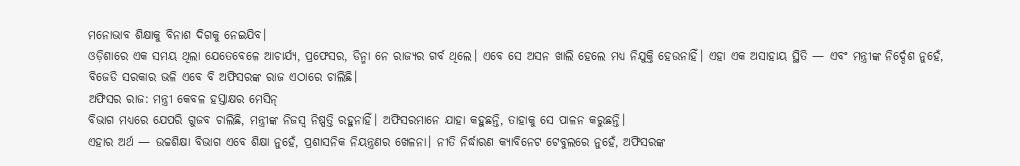ମନୋଭାବ ଶିକ୍ଷାକୁ ବିନାଶ ଦିଗକୁ ନେଇଯିବ।
ଓଡ଼ିଶାରେ ଏକ ସମୟ ଥିଲା ଯେତେବେଳେ ଆଚାର୍ଯ୍ୟ, ପ୍ରଫେସର, ଡିନ୍ମା ନେ ରାଜ୍ୟର ଗର୍ବ ଥିଲେ। ଏବେ ସେ ଅସନ ଖାଲି ହେଲେ ମଧ୍ୟ ନିଯୁକ୍ତି ହେଉନାହିଁ। ଏହା ଏକ ଅସାହାୟ ସ୍ଥିତି — ଏବଂ ମନ୍ତ୍ରୀଙ୍କ ନିର୍ଦ୍ଦେଶ ନୁହେଁ, ବିଜେଡି ସରକାର ଭଳି ଏବେ ବି ଅଫିସରଙ୍କ ରାଜ ଏଠାରେ ଚାଲିଛି।
ଅଫିସର ରାଜ: ମନ୍ତ୍ରୀ କେବଳ ହସ୍ତାକ୍ଷର ମେସିନ୍
ବିଭାଗ ମଧ୍ୟରେ ଯେପରି ଗୁଜବ ଚାଲିଛି, ମନ୍ତ୍ରୀଙ୍କ ନିଜସ୍ୱ ନିଷ୍ପତ୍ତି ରହୁନାହିଁ। ଅଫିସରମାନେ ଯାହା କହୁଛନ୍ତି, ତାହାକୁ ସେ ପାଳନ କରୁଛନ୍ତି।
ଏହାର ଅର୍ଥ — ଉଚ୍ଚଶିକ୍ଷା ବିଭାଗ ଏବେ ଶିକ୍ଷା ନୁହେଁ, ପ୍ରଶାସନିକ ନିୟନ୍ତ୍ରଣର ଖେଳନା। ନୀତି ନିର୍ଦ୍ଧାରଣ କ୍ୟାବିନେଟ ଟେବୁଲରେ ନୁହେଁ, ଅଫିସରଙ୍କ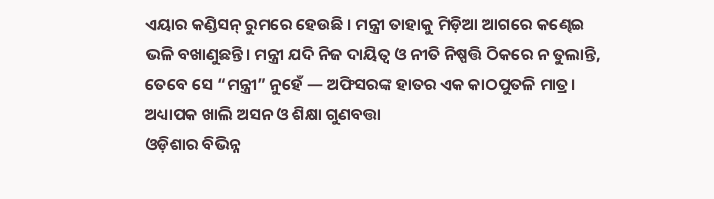ଏୟାର କଣ୍ଡିସନ୍ ରୁମରେ ହେଉଛି । ମନ୍ତ୍ରୀ ତାହାକୁ ମିଡ଼ିଆ ଆଗରେ କଣ୍ଢେଇ ଭଳି ବଖାଣୁଛନ୍ତି। ମନ୍ତ୍ରୀ ଯଦି ନିଜ ଦାୟିତ୍ୱ ଓ ନୀତି ନିଷ୍ପତ୍ତି ଠିକରେ ନ ତୁଲାନ୍ତି, ତେବେ ସେ “ମନ୍ତ୍ରୀ” ନୁହେଁ — ଅଫିସରଙ୍କ ହାତର ଏକ କାଠପୁତଳି ମାତ୍ର।
ଅଧ୍ୟାପକ ଖାଲି ଅସନ ଓ ଶିକ୍ଷା ଗୁଣବତ୍ତା
ଓଡ଼ିଶାର ବିଭିନ୍ନ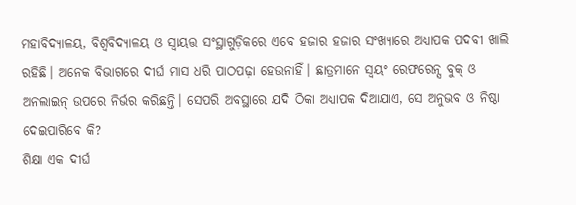ମହାବିଦ୍ୟାଳୟ, ବିଶ୍ୱବିଦ୍ୟାଳୟ ଓ ସ୍ୱାୟତ୍ତ ସଂସ୍ଥାଗୁଡ଼ିକରେ ଏବେ ହଜାର ହଜାର ସଂଖ୍ୟାରେ ଅଧ୍ୟାପକ ପଦବୀ ଖାଲି ରହିଛି। ଅନେକ ବିଭାଗରେ ଦୀର୍ଘ ମାସ ଧରି ପାଠପଢ଼ା ହେଉନାହିଁ। ଛାତ୍ରମାନେ ସ୍ୱୟଂ ରେଫରେନ୍ସ ବୁକ୍ ଓ ଅନଲାଇନ୍ ଉପରେ ନିର୍ଭର କରିଛନ୍ତି। ସେପରି ଅବସ୍ଥାରେ ଯଦି ଠିକା ଅଧ୍ୟାପକ ଦିଆଯାଏ, ସେ ଅନୁଭବ ଓ ନିଷ୍ଠା ଦେଇପାରିବେ କି?
ଶିକ୍ଷା ଏକ ଦୀର୍ଘ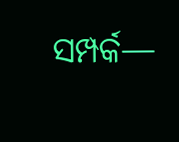ସମ୍ପର୍କ—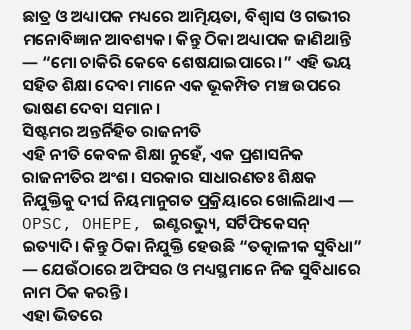ଛାତ୍ର ଓ ଅଧ୍ୟାପକ ମଧ୍ୟରେ ଆତ୍ମିୟତା, ବିଶ୍ୱାସ ଓ ଗଭୀର ମନୋବିଜ୍ଞାନ ଆବଶ୍ୟକ। କିନ୍ତୁ ଠିକା ଅଧ୍ୟାପକ ଜାଣିଥାନ୍ତି — “ମୋ ଚାକିରି କେବେ ଶେଷଯାଇପାରେ।” ଏହି ଭୟ ସହିତ ଶିକ୍ଷା ଦେବା ମାନେ ଏକ ଭୂକମ୍ପିତ ମଞ୍ଚ ଉପରେ ଭାଷଣ ଦେବା ସମାନ।
ସିଷ୍ଟମର ଅନ୍ତର୍ନିହିତ ରାଜନୀତି
ଏହି ନୀତି କେବଳ ଶିକ୍ଷା ନୁହେଁ, ଏକ ପ୍ରଶାସନିକ ରାଜନୀତିର ଅଂଶ। ସରକାର ସାଧାରଣତଃ ଶିକ୍ଷକ ନିଯୁକ୍ତିକୁ ଦୀର୍ଘ ନିୟମାନୁଗତ ପ୍ରକ୍ରିୟାରେ ଖୋଲିଥାଏ — OPSC, OHEPE, ଇଣ୍ଟରଭ୍ୟୁ, ସର୍ଟିଫିକେସନ୍ ଇତ୍ୟାଦି। କିନ୍ତୁ ଠିକା ନିଯୁକ୍ତି ହେଉଛି “ତତ୍କାଳୀକ ସୁବିଧା” — ଯେଉଁଠାରେ ଅଫିସର ଓ ମଧ୍ୟସ୍ଥମାନେ ନିଜ ସୁବିଧାରେ ନାମ ଠିକ କରନ୍ତି।
ଏହା ଭିତରେ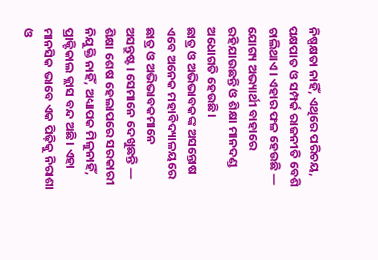ନିଷ୍ପକ୍ଷତା ନାହିଁ, ଏଥିରେ ପରିଚୟ, ପକ୍ଷପାତ ଓ ସମ୍ପର୍କ ରାଜନୀତି ବେଶି ଚାଲିଥାଏ। ଏହାର ଫଳ ହେଉଛି — ଯୋଗ୍ୟ ଅଭ୍ୟାର୍ଥୀ ବାହାରେ ରହିଯାଉଛନ୍ତି ଓ ଶିକ୍ଷା ମାନଦଣ୍ଡ ଅଧୋଗତି ହେଉଛି।
ଛାତ୍ର ଓ ଅଭିଭାବକଙ୍କ ଅସନ୍ତୋଷ
ଏବେ ଅନେକ ମହାବିଦ୍ୟାଳୟରେ ଛାତ୍ର ଓ ଅଭିଭାବକମାନେ ଅସନ୍ତୁଷ୍ଟ। ସେମାନେ ଦେଖୁଛନ୍ତି — ଶିକ୍ଷା ଶେଷ ହେଲାପରେ ସରକାରୀ ନିଯୁକ୍ତି ନାହିଁ, ଅଧ୍ୟାପକ ମିଳୁନାହିଁ, ପ୍ରାକ୍ଟିକାଲ କ୍ଲାସ ବନ୍ଦ ଅଛି। ଏହା ମାନସିକ ଭାବେ ଏକ ପିଢ଼ିକୁ ନିରାଶା ଓ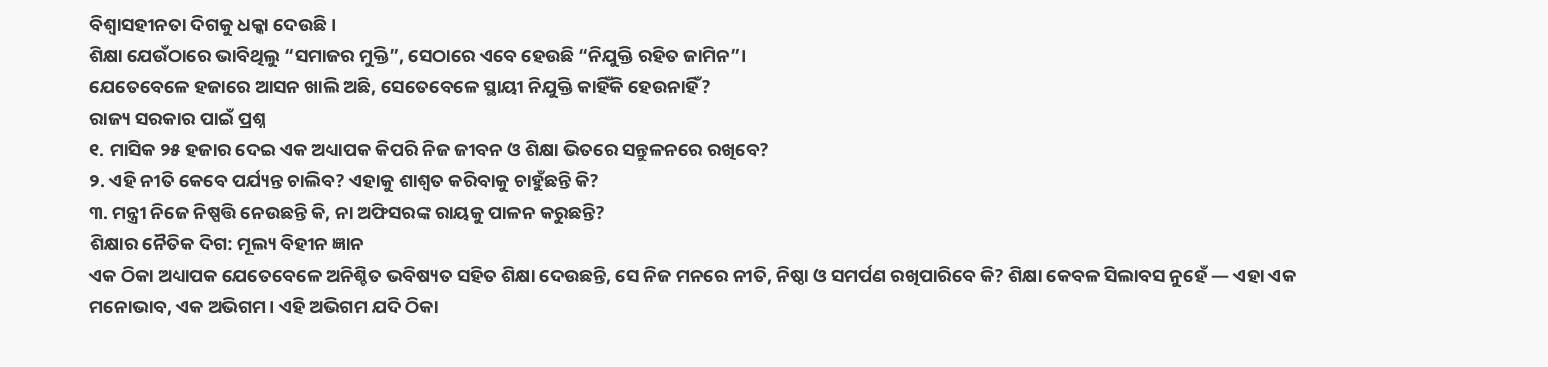ବିଶ୍ୱାସହୀନତା ଦିଗକୁ ଧକ୍କା ଦେଉଛି।
ଶିକ୍ଷା ଯେଉଁଠାରେ ଭାବିଥିଲୁ “ସମାଜର ମୁକ୍ତି”, ସେଠାରେ ଏବେ ହେଉଛି “ନିଯୁକ୍ତି ରହିତ ଜାମିନ”।
ଯେତେବେଳେ ହଜାରେ ଆସନ ଖାଲି ଅଛି, ସେତେବେଳେ ସ୍ଥାୟୀ ନିଯୁକ୍ତି କାହିଁକି ହେଉନାହିଁ?
ରାଜ୍ୟ ସରକାର ପାଇଁ ପ୍ରଶ୍ନ
୧. ମାସିକ ୨୫ ହଜାର ଦେଇ ଏକ ଅଧ୍ୟାପକ କିପରି ନିଜ ଜୀବନ ଓ ଶିକ୍ଷା ଭିତରେ ସନ୍ତୁଳନରେ ରଖିବେ?
୨. ଏହି ନୀତି କେବେ ପର୍ଯ୍ୟନ୍ତ ଚାଲିବ? ଏହାକୁ ଶାଶ୍ୱତ କରିବାକୁ ଚାହୁଁଛନ୍ତି କି?
୩. ମନ୍ତ୍ରୀ ନିଜେ ନିଷ୍ପତ୍ତି ନେଉଛନ୍ତି କି, ନା ଅଫିସରଙ୍କ ରାୟକୁ ପାଳନ କରୁଛନ୍ତି?
ଶିକ୍ଷାର ନୈତିକ ଦିଗ: ମୂଲ୍ୟ ବିହୀନ ଜ୍ଞାନ
ଏକ ଠିକା ଅଧ୍ୟାପକ ଯେତେବେଳେ ଅନିଶ୍ଚିତ ଭବିଷ୍ୟତ ସହିତ ଶିକ୍ଷା ଦେଉଛନ୍ତି, ସେ ନିଜ ମନରେ ନୀତି, ନିଷ୍ଠା ଓ ସମର୍ପଣ ରଖିପାରିବେ କି? ଶିକ୍ଷା କେବଳ ସିଲାବସ ନୁହେଁ — ଏହା ଏକ ମନୋଭାବ, ଏକ ଅଭିଗମ। ଏହି ଅଭିଗମ ଯଦି ଠିକା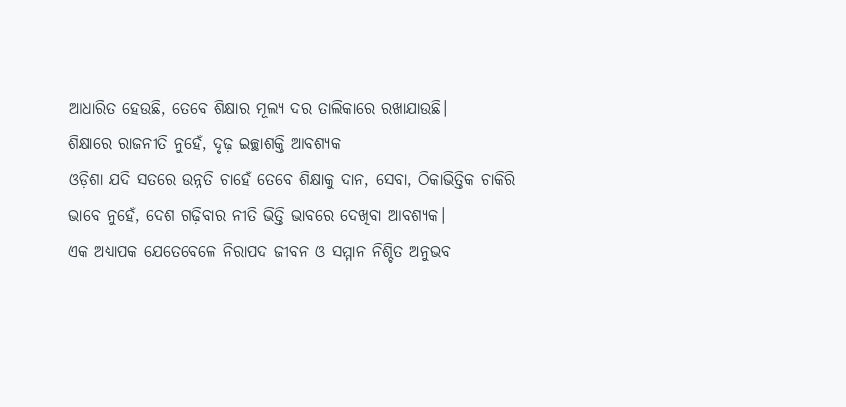ଆଧାରିତ ହେଉଛି, ତେବେ ଶିକ୍ଷାର ମୂଲ୍ୟ ଦର ତାଲିକାରେ ରଖାଯାଉଛି।
ଶିକ୍ଷାରେ ରାଜନୀତି ନୁହେଁ, ଦୃଢ଼ ଇଚ୍ଛାଶକ୍ତି ଆବଶ୍ୟକ
ଓଡ଼ିଶା ଯଦି ସତରେ ଉନ୍ନତି ଚାହେଁ ତେବେ ଶିକ୍ଷାକୁ ଦାନ, ସେବା, ଠିକାଭିତ୍ତିକ ଚାକିରି ଭାବେ ନୁହେଁ, ଦେଶ ଗଢ଼ିବାର ନୀତି ଭିତ୍ତି ଭାବରେ ଦେଖିବା ଆବଶ୍ୟକ।
ଏକ ଅଧ୍ୟାପକ ଯେତେବେଳେ ନିରାପଦ ଜୀବନ ଓ ସମ୍ମାନ ନିଶ୍ଚିତ ଅନୁଭବ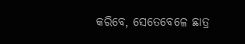କରିବେ, ସେତେବେଳେ ଛାତ୍ର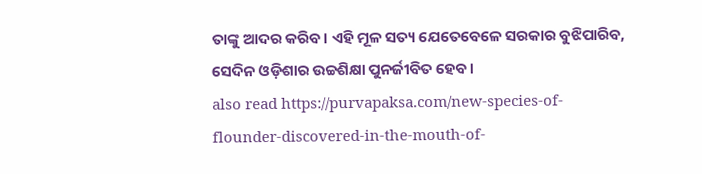ତାଙ୍କୁ ଆଦର କରିବ। ଏହି ମୂଳ ସତ୍ୟ ଯେତେବେଳେ ସରକାର ବୁଝିପାରିବ, ସେଦିନ ଓଡ଼ିଶାର ଉଚ୍ଚଶିକ୍ଷା ପୁନର୍ଜୀବିତ ହେବ।
also read https://purvapaksa.com/new-species-of-flounder-discovered-in-the-mouth-of-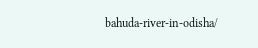bahuda-river-in-odisha/